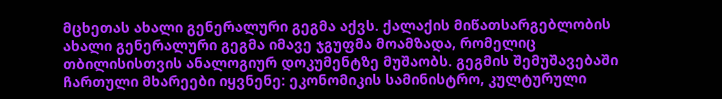მცხეთას ახალი გენერალური გეგმა აქვს. ქალაქის მიწათსარგებლობის ახალი გენერალური გეგმა იმავე ჯგუფმა მოამზადა, რომელიც თბილისისთვის ანალოგიურ დოკუმენტზე მუშაობს. გეგმის შემუშავებაში ჩართული მხარეები იყვნენე: ეკონომიკის სამინისტრო, კულტურული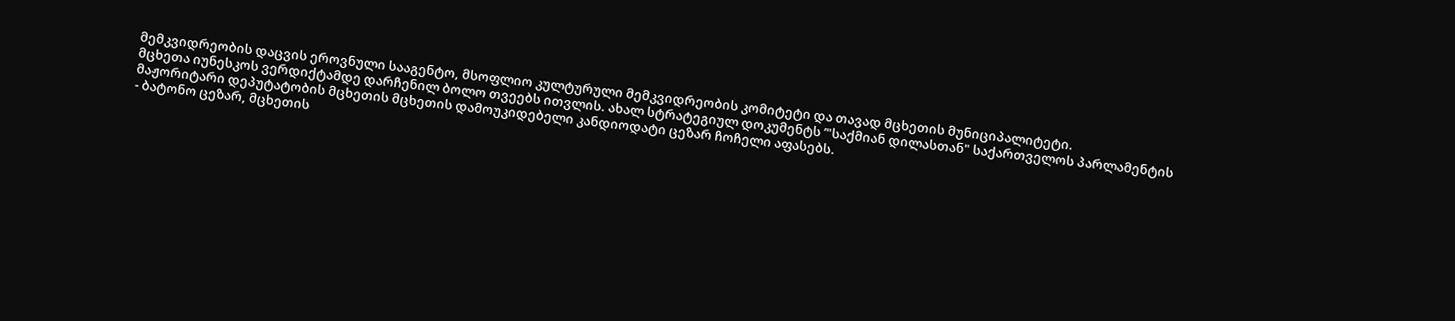მემკვიდრეობის დაცვის ეროვნული სააგენტო, მსოფლიო კულტურული მემკვიდრეობის კომიტეტი და თავად მცხეთის მუნიციპალიტეტი.
მცხეთა იუნესკოს ვერდიქტამდე დარჩენილ ბოლო თვეებს ითვლის. ახალ სტრატეგიულ დოკუმენტს ’"საქმიან დილასთან" საქართველოს პარლამენტის მაჟორიტარი დეპუტატობის მცხეთის მცხეთის დამოუკიდებელი კანდიოდატი ცეზარ ჩოჩელი აფასებს.
- ბატონო ცეზარ, მცხეთის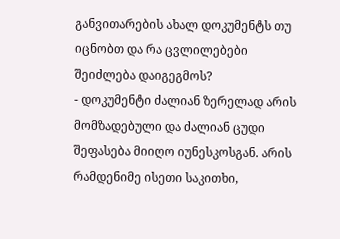განვითარების ახალ დოკუმენტს თუ იცნობთ და რა ცვლილებები შეიძლება დაიგეგმოს?
- დოკუმენტი ძალიან ზერელად არის მომზადებული და ძალიან ცუდი შეფასება მიიღო იუნესკოსგან. არის რამდენიმე ისეთი საკითხი,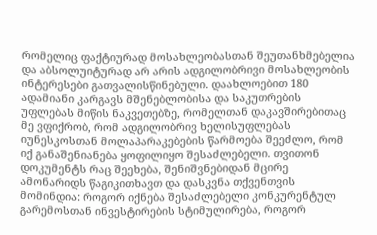რომელიც ფაქტიურად მოსახლეობასთან შეუთანხმებელია და აბსოლუიტურად არ არის ადგილობრივი მოსახლეობის ინტერესები გათვალისწინებული. დაახლოებით 180 ადამიანი კარგავს მშენებლობისა და საკუთრების უფლებას მიწის ნაკვეთებზე, რომელთან დაკავშირებითაც მე ვფიქრობ, რომ ადგილობრივ ხელისუფლებას იუნესკოსთან მოლაპარაკებების წარმოება შეეძლო, რომ იქ განაშენიანება ყოფილიყო შესაძლებელი. თვითონ დოკუმენტს რაც შეეხება, შენიშვნებიდან მცირე ამონარიდს წაგიკითხავთ და დასკვნა თქვენთვის მომინდია: როგორ იქნება შესაძლებელი კონკურენტულ გარემოსთან ინვესტირების სტიმულირება, როგორ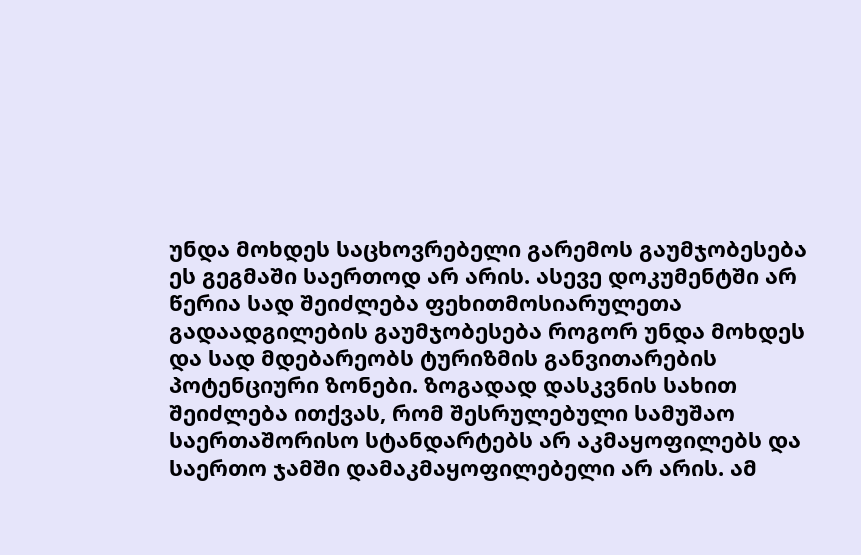უნდა მოხდეს საცხოვრებელი გარემოს გაუმჯობესება ეს გეგმაში საერთოდ არ არის. ასევე დოკუმენტში არ წერია სად შეიძლება ფეხითმოსიარულეთა გადაადგილების გაუმჯობესება როგორ უნდა მოხდეს და სად მდებარეობს ტურიზმის განვითარების პოტენციური ზონები. ზოგადად დასკვნის სახით შეიძლება ითქვას, რომ შესრულებული სამუშაო საერთაშორისო სტანდარტებს არ აკმაყოფილებს და საერთო ჯამში დამაკმაყოფილებელი არ არის. ამ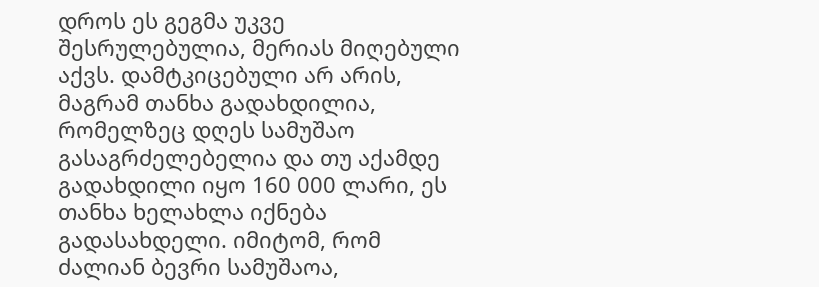დროს ეს გეგმა უკვე შესრულებულია, მერიას მიღებული აქვს. დამტკიცებული არ არის, მაგრამ თანხა გადახდილია, რომელზეც დღეს სამუშაო გასაგრძელებელია და თუ აქამდე გადახდილი იყო 160 000 ლარი, ეს თანხა ხელახლა იქნება გადასახდელი. იმიტომ, რომ ძალიან ბევრი სამუშაოა,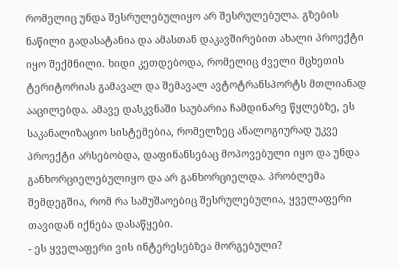რომელიც უნდა შესრულებულიყო არ შესრულებულა. გზების ნაწილი გადასატანია და ამასთან დაკავშირებით ახალი პროექტი იყო შექმნილი. ხიდი კეთდებოდა, რომელიც ძველი მცხეთის ტერიტორიას გამავალ და შემავალ ავტოტრანსპორტს მთლიანად ააცილებდა. ამავე დასკვნაში საუბარია ჩამდინარე წყლებზე, ეს საკანალიზაციო სისტემებია, რომელზეც ანალოგიურად უკვე პროექტი არსებობდა, დაფინანსებაც მოპოვებული იყო და უნდა განხორციელებულიყო და არ განხორციელდა. პრობლემა შემდეგშია, რომ რა სამუშაოებიც შესრულებულია, ყველაფერი თავიდან იქნება დასაწყები.
- ეს ყველაფერი ვის ინტერესებზეა მორგებული?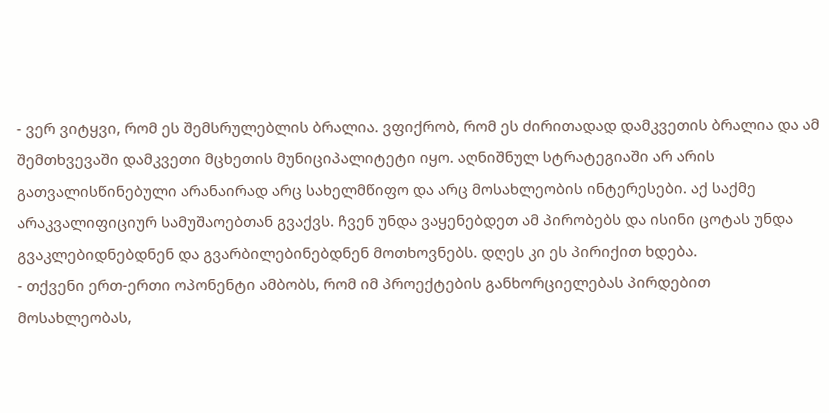- ვერ ვიტყვი, რომ ეს შემსრულებლის ბრალია. ვფიქრობ, რომ ეს ძირითადად დამკვეთის ბრალია და ამ შემთხვევაში დამკვეთი მცხეთის მუნიციპალიტეტი იყო. აღნიშნულ სტრატეგიაში არ არის გათვალისწინებული არანაირად არც სახელმწიფო და არც მოსახლეობის ინტერესები. აქ საქმე არაკვალიფიციურ სამუშაოებთან გვაქვს. ჩვენ უნდა ვაყენებდეთ ამ პირობებს და ისინი ცოტას უნდა გვაკლებიდნებდნენ და გვარბილებინებდნენ მოთხოვნებს. დღეს კი ეს პირიქით ხდება.
- თქვენი ერთ-ერთი ოპონენტი ამბობს, რომ იმ პროექტების განხორციელებას პირდებით მოსახლეობას,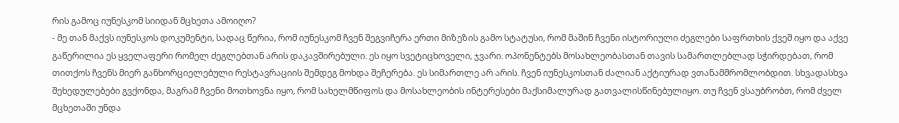რის გამოც იუნესკომ სიიდან მცხეთა ამოიღო?
- მე თან მაქვს იუნესკოს დოკუმენტი, სადაც წერია, რომ იუნესკომ ჩვენ შეგვიჩერა ერთი მიზეზის გამო სტატუსი, რომ მაშინ ჩვენი ისტორიული ძეგლები საფრთხის ქვეშ იყო და აქვე გაწერილია ეს ყველაფერი რომელ ძეგლებთან არის დაკავშირებული. ეს იყო სვეტიცხოველი, ჯვარი. ოპონენტებს მოსახლეობასთან თავის სამართლებლად სჭირდებათ, რომ თითქოს ჩვენს მიერ განხორციელებული რესტავრაციის შემდეგ მოხდა შეჩერება. ეს სიმართლე არ არის. ჩვენ იუნესკოსთან ძალიან აქტიურად ვთანამშრომლობდით. სხვადასხვა შეხედულებები გვქონდა, მაგრამ ჩვენი მოთხოვნა იყო, რომ სახელმწიფოს და მოსახლეობის ინტერესები მაქსიმალურად გათვალისწინებულიყო. თუ ჩვენ ვსაუბრობთ, რომ ძველ მცხეთაში უნდა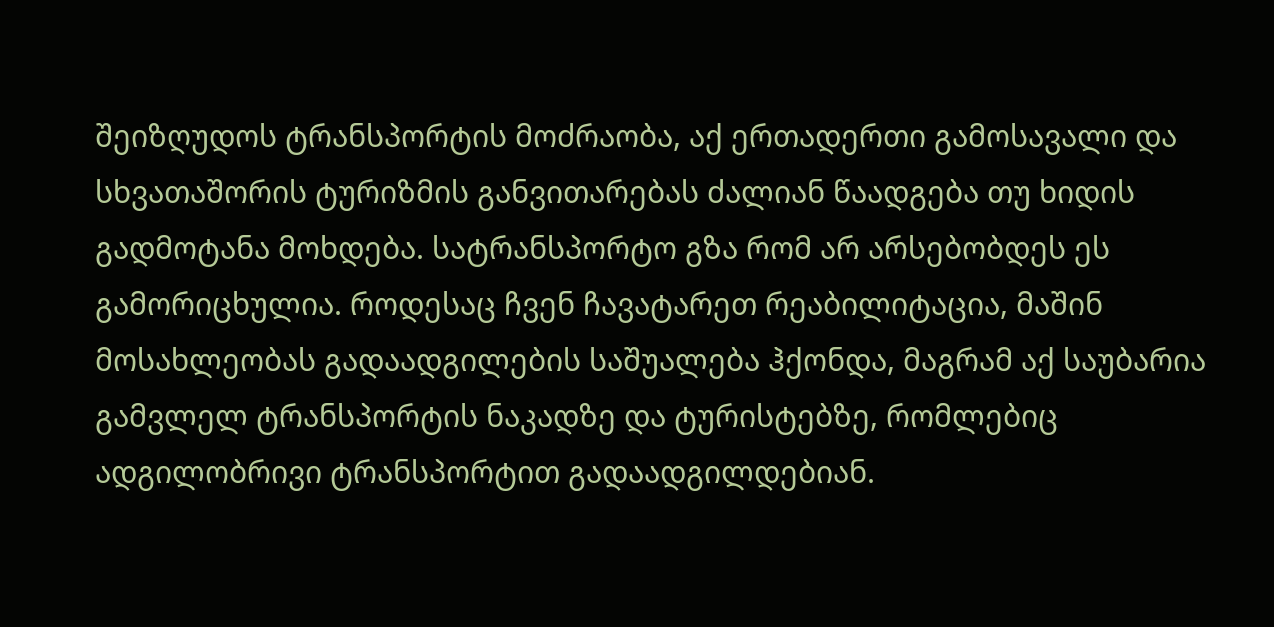შეიზღუდოს ტრანსპორტის მოძრაობა, აქ ერთადერთი გამოსავალი და სხვათაშორის ტურიზმის განვითარებას ძალიან წაადგება თუ ხიდის გადმოტანა მოხდება. სატრანსპორტო გზა რომ არ არსებობდეს ეს გამორიცხულია. როდესაც ჩვენ ჩავატარეთ რეაბილიტაცია, მაშინ მოსახლეობას გადაადგილების საშუალება ჰქონდა, მაგრამ აქ საუბარია გამვლელ ტრანსპორტის ნაკადზე და ტურისტებზე, რომლებიც ადგილობრივი ტრანსპორტით გადაადგილდებიან.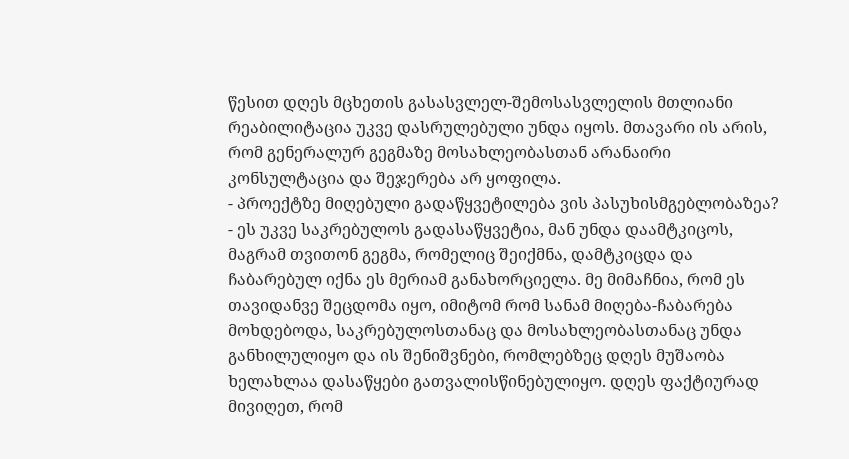წესით დღეს მცხეთის გასასვლელ-შემოსასვლელის მთლიანი რეაბილიტაცია უკვე დასრულებული უნდა იყოს. მთავარი ის არის, რომ გენერალურ გეგმაზე მოსახლეობასთან არანაირი კონსულტაცია და შეჯერება არ ყოფილა.
- პროექტზე მიღებული გადაწყვეტილება ვის პასუხისმგებლობაზეა?
- ეს უკვე საკრებულოს გადასაწყვეტია, მან უნდა დაამტკიცოს, მაგრამ თვითონ გეგმა, რომელიც შეიქმნა, დამტკიცდა და ჩაბარებულ იქნა ეს მერიამ განახორციელა. მე მიმაჩნია, რომ ეს თავიდანვე შეცდომა იყო, იმიტომ რომ სანამ მიღება-ჩაბარება მოხდებოდა, საკრებულოსთანაც და მოსახლეობასთანაც უნდა განხილულიყო და ის შენიშვნები, რომლებზეც დღეს მუშაობა ხელახლაა დასაწყები გათვალისწინებულიყო. დღეს ფაქტიურად მივიღეთ, რომ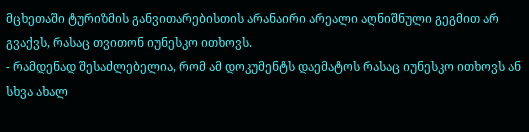მცხეთაში ტურიზმის განვითარებისთის არანაირი არეალი აღნიშნული გეგმით არ გვაქვს, რასაც თვითონ იუნესკო ითხოვს.
- რამდენად შესაძლებელია, რომ ამ დოკუმენტს დაემატოს რასაც იუნესკო ითხოვს ან სხვა ახალ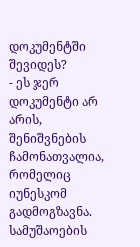დოკუმენტში შევიდეს?
- ეს ჯერ დოკუმენტი არ არის, შენიშვნების ჩამონათვალია, რომელიც იუნესკომ გადმოგზავნა. სამუშაოების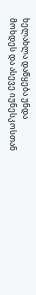ხელახლა დაწყება უნდა მოხდეს და ასევე იუნესკოსთან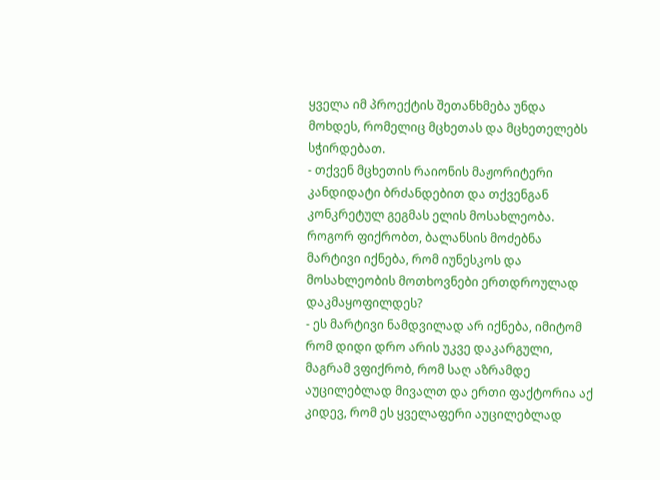ყველა იმ პროექტის შეთანხმება უნდა მოხდეს, რომელიც მცხეთას და მცხეთელებს სჭირდებათ.
- თქვენ მცხეთის რაიონის მაჟორიტერი კანდიდატი ბრძანდებით და თქვენგან კონკრეტულ გეგმას ელის მოსახლეობა. როგორ ფიქრობთ, ბალანსის მოძებნა მარტივი იქნება, რომ იუნესკოს და მოსახლეობის მოთხოვნები ერთდროულად დაკმაყოფილდეს?
- ეს მარტივი ნამდვილად არ იქნება, იმიტომ რომ დიდი დრო არის უკვე დაკარგული, მაგრამ ვფიქრობ, რომ საღ აზრამდე აუცილებლად მივალთ და ერთი ფაქტორია აქ კიდევ, რომ ეს ყველაფერი აუცილებლად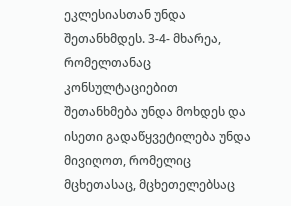ეკლესიასთან უნდა შეთანხმდეს. 3-4- მხარეა, რომელთანაც კონსულტაციებით შეთანხმება უნდა მოხდეს და ისეთი გადაწყვეტილება უნდა მივიღოთ, რომელიც მცხეთასაც, მცხეთელებსაც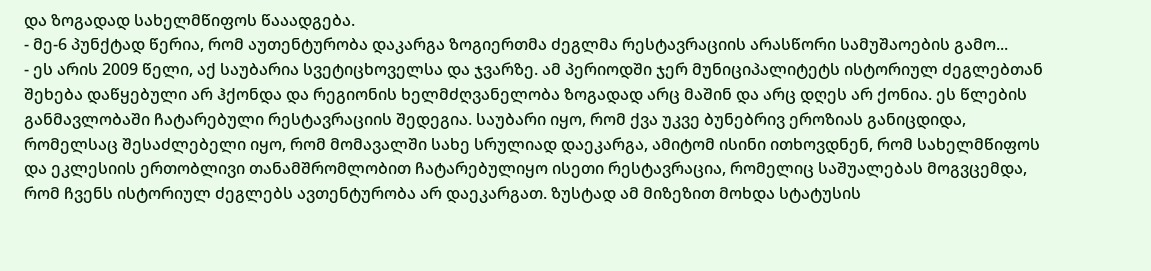და ზოგადად სახელმწიფოს წააადგება.
- მე-6 პუნქტად წერია, რომ აუთენტურობა დაკარგა ზოგიერთმა ძეგლმა რესტავრაციის არასწორი სამუშაოების გამო...
- ეს არის 2009 წელი, აქ საუბარია სვეტიცხოველსა და ჯვარზე. ამ პერიოდში ჯერ მუნიციპალიტეტს ისტორიულ ძეგლებთან შეხება დაწყებული არ ჰქონდა და რეგიონის ხელმძღვანელობა ზოგადად არც მაშინ და არც დღეს არ ქონია. ეს წლების განმავლობაში ჩატარებული რესტავრაციის შედეგია. საუბარი იყო, რომ ქვა უკვე ბუნებრივ ეროზიას განიცდიდა, რომელსაც შესაძლებელი იყო, რომ მომავალში სახე სრულიად დაეკარგა, ამიტომ ისინი ითხოვდნენ, რომ სახელმწიფოს და ეკლესიის ერთობლივი თანამშრომლობით ჩატარებულიყო ისეთი რესტავრაცია, რომელიც საშუალებას მოგვცემდა, რომ ჩვენს ისტორიულ ძეგლებს ავთენტურობა არ დაეკარგათ. ზუსტად ამ მიზეზით მოხდა სტატუსის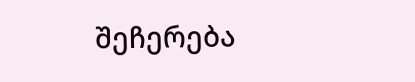შეჩერება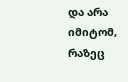და არა იმიტომ, რაზეც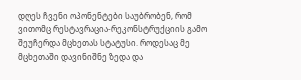დღეს ჩვენი ოპონენტები საუბრობენ, რომ ვითომც რესტავრაცია-რეკონსტრუქციის გამო შეუჩერდა მცხეთას სტატუსი. როდესაც მე მცხეთაში დავინიშნე ზედა და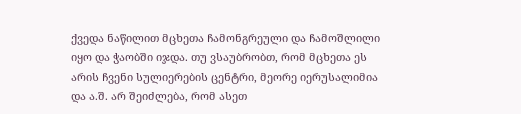ქვედა ნაწილით მცხეთა ჩამონგრეული და ჩამოშლილი იყო და ჭაობში იჯდა. თუ ვსაუბრობთ, რომ მცხეთა ეს არის ჩვენი სულიერების ცენტრი, მეორე იერუსალიმია და ა.შ. არ შეიძლება, რომ ასეთ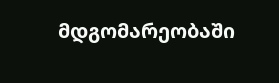მდგომარეობაში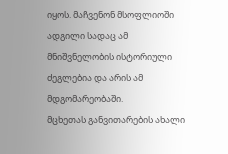იყოს. მაჩვენონ მსოფლიოში ადგილი სადაც ამ მნიშვნელობის ისტორიული ძეგლებია და არის ამ მდგომარეობაში.
მცხეთას განვითარების ახალი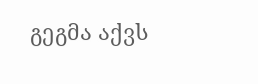გეგმა აქვს